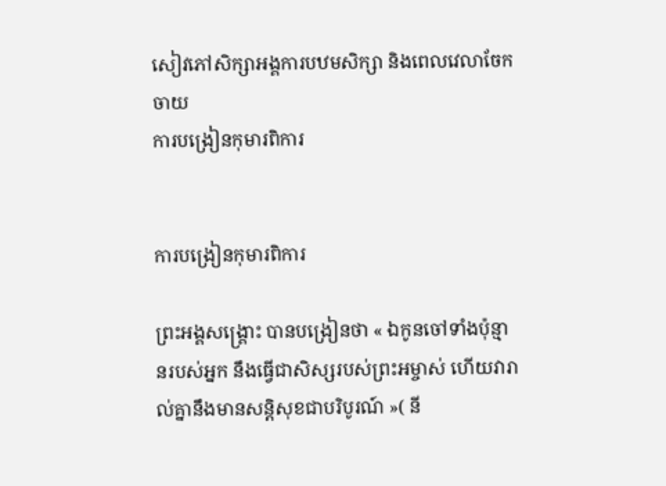សៀវភៅសិក្សាអង្គការបឋមសិក្សា និងពេលវេលាចែកចាយ
ការបង្រៀនកុមារពិការ


ការបង្រៀនកុមារពិការ

ព្រះអង្គសង្រ្គោះ បានបង្រៀនថា « ឯកូនចៅទាំងប៉ុន្មានរបស់អ្នក នឹងធ្វើជាសិស្សរបស់ព្រះអម្ចាស់ ហើយវារាល់គ្នានឹងមានសន្តិសុខជាបរិបូរណ៍ »( នី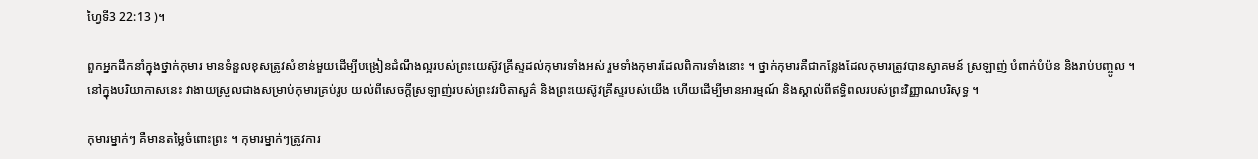ហ្វៃទី3 22:13 )។

ពួកអ្នកដឹកនាំក្នុងថ្នាក់កុមារ មានទំនួលខុសត្រូវសំខាន់មួយដើម្បីបង្រៀនដំណឹងល្អរបស់ព្រះយេស៊ូវគ្រីស្ទដល់កុមារទាំងអស់ រួមទាំងកុមារដែលពិការទាំងនោះ ។ ថ្នាក់កុមារគឺជាកន្លែងដែលកុមារត្រូវបានស្វាគមន៍ ស្រឡាញ់ បំពាក់បំប៉ន និងរាប់បញ្ចូល ។ នៅក្នុងបរិយាកាសនេះ វាងាយស្រួលជាងសម្រាប់កុមារគ្រប់រូប យល់ពីសេចក្តីស្រឡាញ់របស់ព្រះវរបិតាសួគ៌ និងព្រះយេស៊ូវគ្រីស្ទរបស់យើង ហើយដើម្បីមានអារម្មណ៍ និងស្គាល់ពីឥទ្ធិពលរបស់ព្រះវិញ្ញាណបរិសុទ្ធ ។

កុមារម្នាក់ៗ គឺមានតម្លៃចំពោះព្រះ ។ កុមារម្នាក់ៗត្រូវការ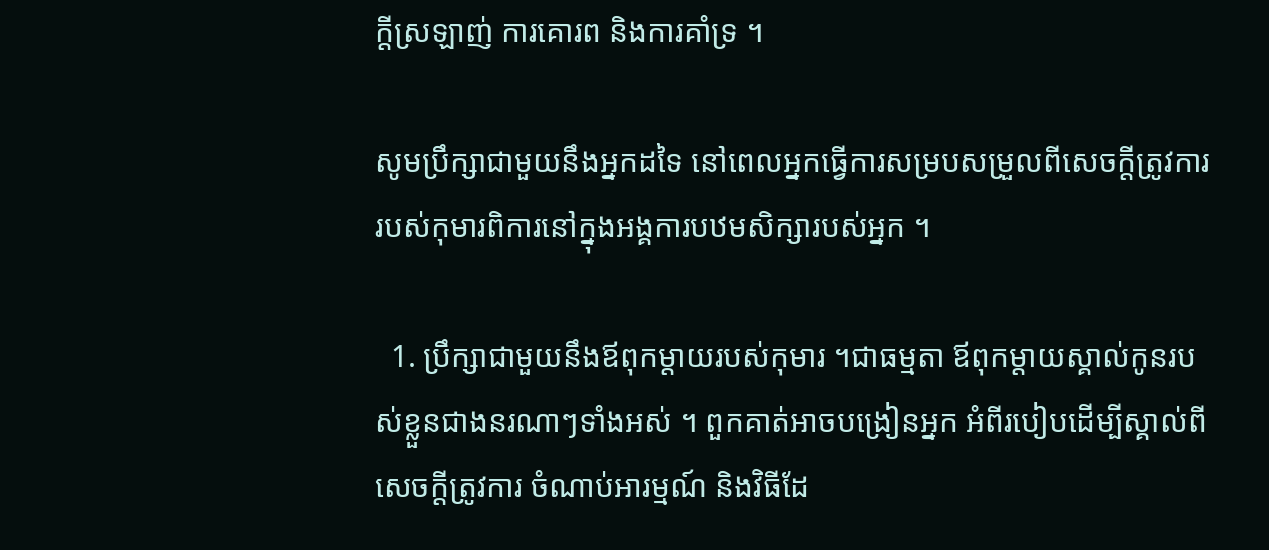ក្តីស្រឡាញ់ ការគោរព និងការគាំទ្រ ។

សូមប្រឹក្សាជាមួយនឹងអ្នកដទៃ នៅពេលអ្នកធ្វើការសម្របសម្រួលពីសេចក្តីត្រូវការ របស់កុមារពិការនៅក្នុងអង្គការបឋមសិក្សារបស់អ្នក ។

  1. ប្រឹក្សាជាមួយនឹងឪពុកម្តាយរបស់កុមារ ។ជាធម្មតា ឪពុកម្តាយស្គាល់កូនរបស់ខ្លួនជាងនរណាៗទាំងអស់ ។ ពួកគាត់អាចបង្រៀនអ្នក អំពីរបៀបដើម្បីស្គាល់ពីសេចក្តីត្រូវការ ចំណាប់អារម្មណ៍ និងវិធីដែ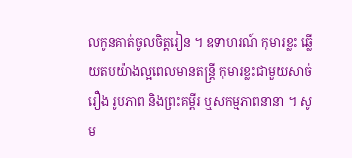លកូនគាត់ចូលចិត្តរៀន ។ ឧទាហរណ៍ កុមារខ្លះ ឆ្លើយតបយ៉ាងល្អពេលមានតន្រ្តី កុមារខ្លះជាមួយសាច់រឿង រូបភាព និងព្រះគម្ពីរ ឬសកម្មភាពនានា ។ សូម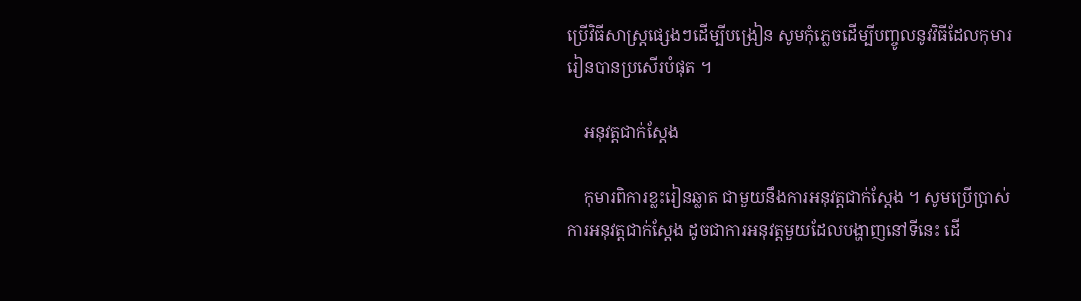ប្រើវិធីសាស្រ្តផ្សេងៗដើម្បីបង្រៀន សូមកុំភ្លេចដើម្បីបញ្ចូលនូវវិធីដែលកុមាររៀនបានប្រសើរបំផុត ។

    អនុវត្តជាក់ស្តែង

    កុមារពិការខ្លះរៀនឆ្លាត ជាមួយនឹងការអនុវត្តជាក់ស្តែង ។ សូមប្រើប្រាស់ការអនុវត្តជាក់ស្តែង ដូចជាការអនុវត្តមួយដែលបង្ហាញនៅទីនេះ ដើ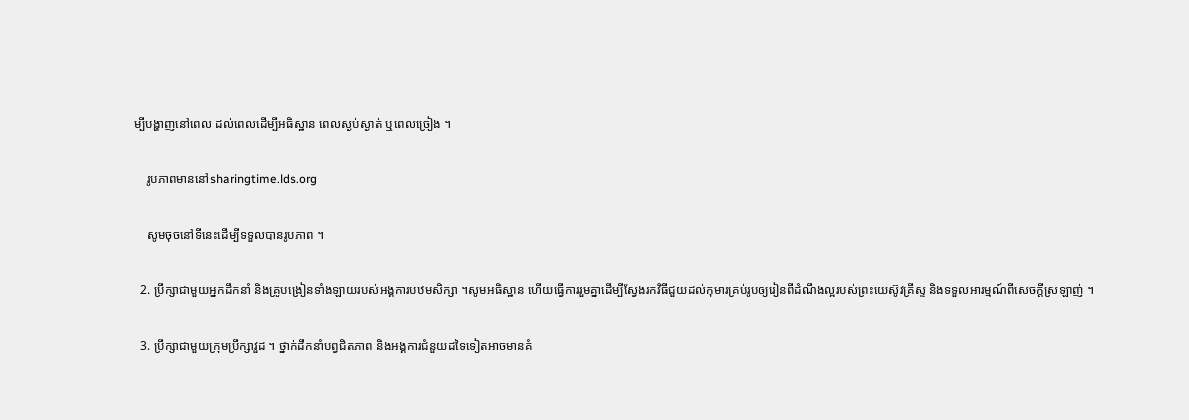ម្បីបង្ហាញនៅពេល ដល់ពេលដើម្បីអធិស្ឋាន ពេលស្ងប់ស្ងាត់ ឬពេលច្រៀង ។

    រូបភាពមាននៅsharingtime.lds.org

    សូមចុចនៅទីនេះដើម្បីទទួលបានរូបភាព ។

  2. ប្រឹក្សាជាមួយអ្នកដឹកនាំ និងគ្រូបង្រៀនទាំងឡាយរបស់អង្គការបឋមសិក្សា ។សូមអធិស្ឋាន ហើយធ្វើការរួមគ្នាដើម្បីស្វែងរកវិធីជួយដល់កុមារគ្រប់រូបឲ្យរៀនពីដំណឹងល្អរបស់ព្រះយេស៊ូវគ្រីស្ទ និងទទួលអារម្មណ៍ពីសេចក្តីស្រឡាញ់ ។

  3. ប្រឹក្សាជាមួយក្រុមប្រឹក្សាវួដ ។ ថ្នាក់ដឹកនាំបព្វជិតភាព និងអង្គការជំនួយដទៃទៀតអាចមានគំ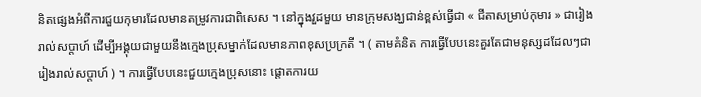និតផ្សេងអំពីការជួយកុមារដែលមានតម្រូវការជាពិសេស ។ នៅក្នុងវួដមួយ មានក្រុមសង្ឃជាន់ខ្ពស់ធ្វើជា « ជីតាសម្រាប់កុមារ » ជារៀងរាល់សប្តាហ៍ ដើម្បីអង្គុយជាមួយនឹងក្មេងប្រុសម្នាក់ដែលមានភាពខុសប្រក្រតី ។ ( តាមគំនិត ការធ្វើបែបនេះគួរតែជាមនុស្សដដែលៗជារៀងរាល់សប្តាហ៍ ) ។ ការធ្វើបែបនេះជួយក្មេងប្រុសនោះ ផ្តោតការយ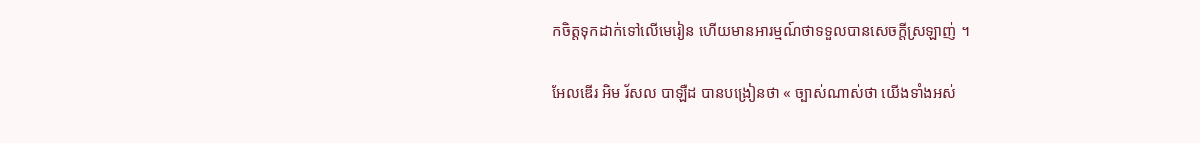កចិត្តទុកដាក់ទៅលើមេរៀន ហើយមានអារម្មណ៍ថាទទួលបានសេចក្តីស្រឡាញ់ ។

អែលឌើរ អិម រ័សល បាឡឺដ បានបង្រៀនថា « ច្បាស់ណាស់ថា យើងទាំងអស់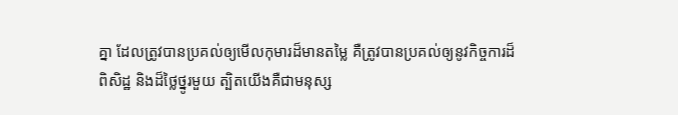គ្នា ដែលត្រូវបានប្រគល់ឲ្យមើលកុមារដ៏មានតម្លៃ គឺត្រូវបានប្រគល់ឲ្យនូវកិច្ចការដ៏ពិសិដ្ឋ និងដ៏ថ្លៃថ្នូរមួយ ត្បិតយើងគឺជាមនុស្ស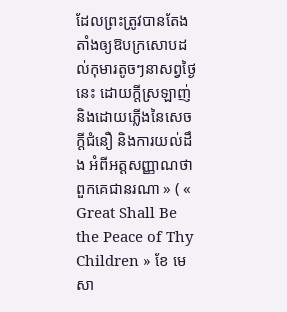ដែលព្រះត្រូវបានតែងតាំងឲ្យឱបក្រសោបដល់កុមារតូចៗនាសព្វថ្ងៃនេះ ដោយក្តីស្រឡាញ់ និងដោយភ្លើងនៃសេចក្តីជំនឿ និងការយល់ដឹង អំពីអត្តសញ្ញាណថាពួកគេជានរណា » ( « Great Shall Be the Peace of Thy Children » ខែ មេសា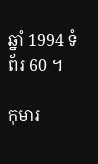ឆ្នាំ 1994 ទំព័រ 60 ។

កុមារ